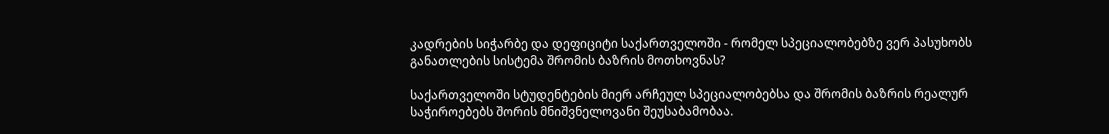კადრების სიჭარბე და დეფიციტი საქართველოში - რომელ სპეციალობებზე ვერ პასუხობს განათლების სისტემა შრომის ბაზრის მოთხოვნას?

საქართველოში სტუდენტების მიერ არჩეულ სპეციალობებსა და შრომის ბაზრის რეალურ საჭიროებებს შორის მნიშვნელოვანი შეუსაბამობაა.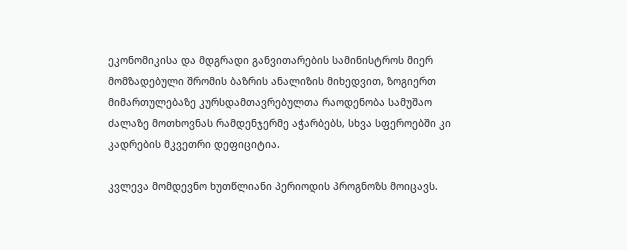ეკონომიკისა და მდგრადი განვითარების სამინისტროს მიერ მომზადებული შრომის ბაზრის ანალიზის მიხედვით, ზოგიერთ მიმართულებაზე კურსდამთავრებულთა რაოდენობა სამუშაო ძალაზე მოთხოვნას რამდენჯერმე აჭარბებს, სხვა სფეროებში კი კადრების მკვეთრი დეფიციტია.

კვლევა მომდევნო ხუთწლიანი პერიოდის პროგნოზს მოიცავს.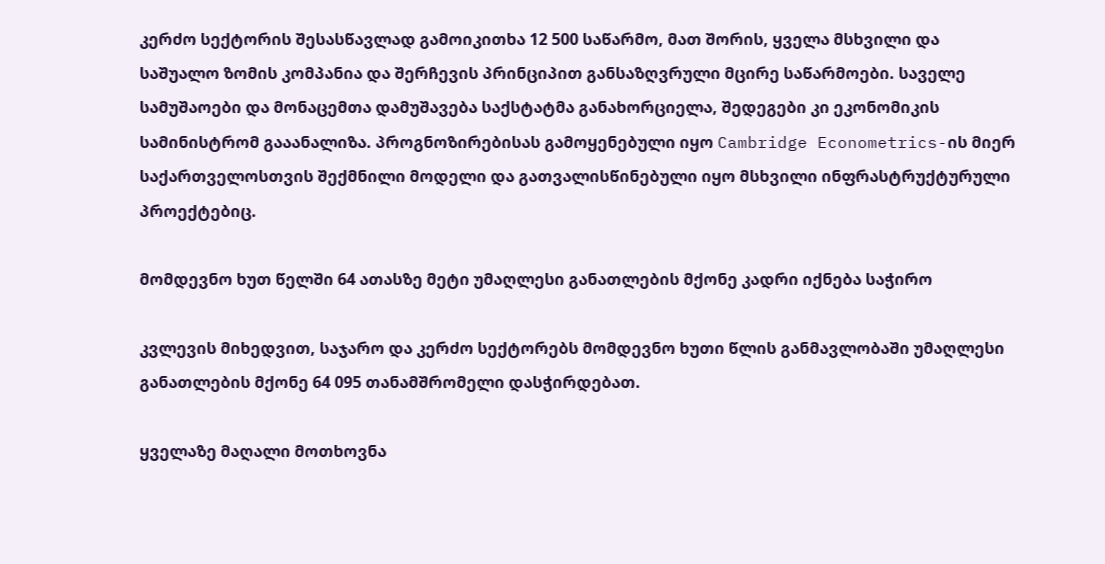კერძო სექტორის შესასწავლად გამოიკითხა 12 500 საწარმო, მათ შორის, ყველა მსხვილი და საშუალო ზომის კომპანია და შერჩევის პრინციპით განსაზღვრული მცირე საწარმოები. საველე სამუშაოები და მონაცემთა დამუშავება საქსტატმა განახორციელა, შედეგები კი ეკონომიკის სამინისტრომ გააანალიზა. პროგნოზირებისას გამოყენებული იყო Cambridge Econometrics-ის მიერ საქართველოსთვის შექმნილი მოდელი და გათვალისწინებული იყო მსხვილი ინფრასტრუქტურული პროექტებიც.

მომდევნო ხუთ წელში 64 ათასზე მეტი უმაღლესი განათლების მქონე კადრი იქნება საჭირო

კვლევის მიხედვით, საჯარო და კერძო სექტორებს მომდევნო ხუთი წლის განმავლობაში უმაღლესი განათლების მქონე 64 095 თანამშრომელი დასჭირდებათ.

ყველაზე მაღალი მოთხოვნა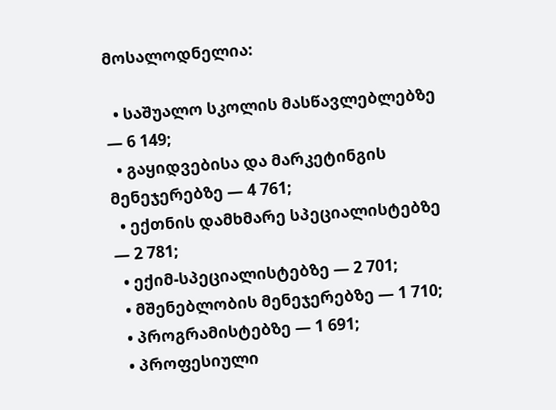მოსალოდნელია:

  • საშუალო სკოლის მასწავლებლებზე — 6 149;
  • გაყიდვებისა და მარკეტინგის მენეჯერებზე — 4 761;
  • ექთნის დამხმარე სპეციალისტებზე — 2 781;
  • ექიმ-სპეციალისტებზე — 2 701;
  • მშენებლობის მენეჯერებზე — 1 710;
  • პროგრამისტებზე — 1 691;
  • პროფესიული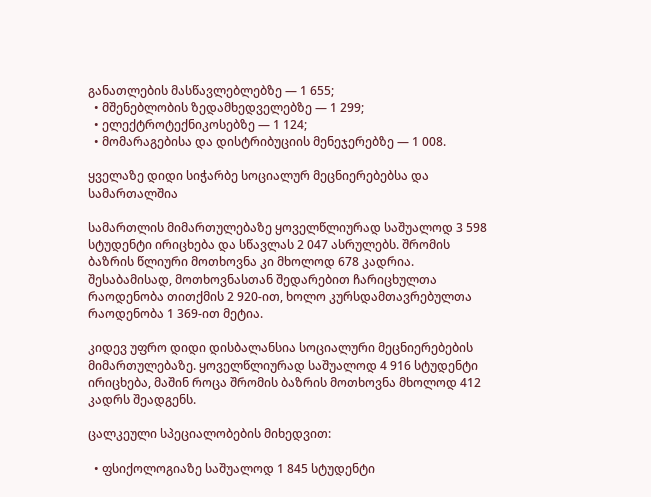განათლების მასწავლებლებზე — 1 655;
  • მშენებლობის ზედამხედველებზე — 1 299;
  • ელექტროტექნიკოსებზე — 1 124;
  • მომარაგებისა და დისტრიბუციის მენეჯერებზე — 1 008.

ყველაზე დიდი სიჭარბე სოციალურ მეცნიერებებსა და სამართალშია

სამართლის მიმართულებაზე ყოველწლიურად საშუალოდ 3 598 სტუდენტი ირიცხება და სწავლას 2 047 ასრულებს. შრომის ბაზრის წლიური მოთხოვნა კი მხოლოდ 678 კადრია. შესაბამისად, მოთხოვნასთან შედარებით ჩარიცხულთა რაოდენობა თითქმის 2 920-ით, ხოლო კურსდამთავრებულთა რაოდენობა 1 369-ით მეტია.

კიდევ უფრო დიდი დისბალანსია სოციალური მეცნიერებების მიმართულებაზე. ყოველწლიურად საშუალოდ 4 916 სტუდენტი ირიცხება, მაშინ როცა შრომის ბაზრის მოთხოვნა მხოლოდ 412 კადრს შეადგენს.

ცალკეული სპეციალობების მიხედვით:

  • ფსიქოლოგიაზე საშუალოდ 1 845 სტუდენტი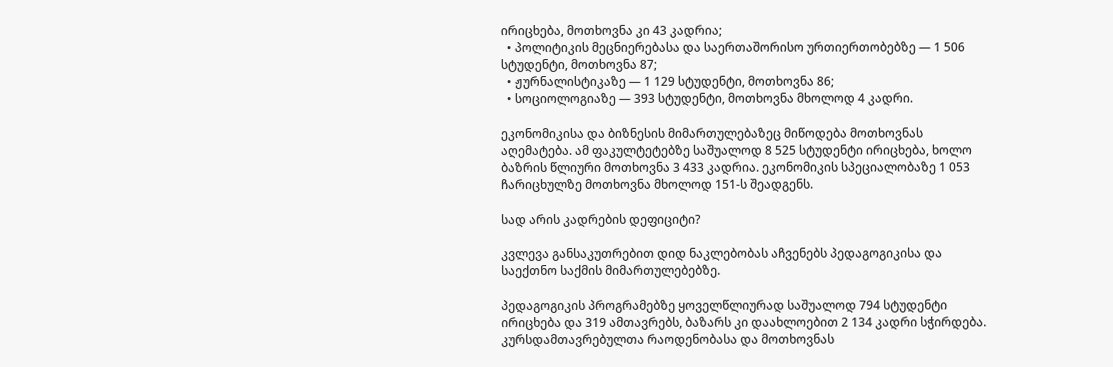ირიცხება, მოთხოვნა კი 43 კადრია;
  • პოლიტიკის მეცნიერებასა და საერთაშორისო ურთიერთობებზე — 1 506 სტუდენტი, მოთხოვნა 87;
  • ჟურნალისტიკაზე — 1 129 სტუდენტი, მოთხოვნა 86;
  • სოციოლოგიაზე — 393 სტუდენტი, მოთხოვნა მხოლოდ 4 კადრი.

ეკონომიკისა და ბიზნესის მიმართულებაზეც მიწოდება მოთხოვნას აღემატება. ამ ფაკულტეტებზე საშუალოდ 8 525 სტუდენტი ირიცხება, ხოლო ბაზრის წლიური მოთხოვნა 3 433 კადრია. ეკონომიკის სპეციალობაზე 1 053 ჩარიცხულზე მოთხოვნა მხოლოდ 151-ს შეადგენს.

სად არის კადრების დეფიციტი?

კვლევა განსაკუთრებით დიდ ნაკლებობას აჩვენებს პედაგოგიკისა და საექთნო საქმის მიმართულებებზე.

პედაგოგიკის პროგრამებზე ყოველწლიურად საშუალოდ 794 სტუდენტი ირიცხება და 319 ამთავრებს, ბაზარს კი დაახლოებით 2 134 კადრი სჭირდება. კურსდამთავრებულთა რაოდენობასა და მოთხოვნას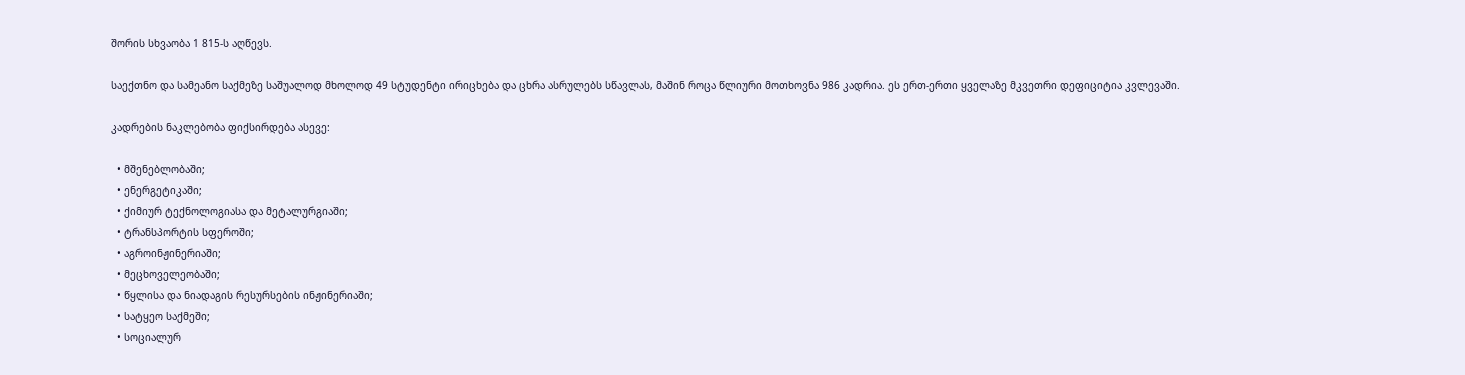შორის სხვაობა 1 815-ს აღწევს.

საექთნო და სამეანო საქმეზე საშუალოდ მხოლოდ 49 სტუდენტი ირიცხება და ცხრა ასრულებს სწავლას, მაშინ როცა წლიური მოთხოვნა 986 კადრია. ეს ერთ-ერთი ყველაზე მკვეთრი დეფიციტია კვლევაში.

კადრების ნაკლებობა ფიქსირდება ასევე:

  • მშენებლობაში;
  • ენერგეტიკაში;
  • ქიმიურ ტექნოლოგიასა და მეტალურგიაში;
  • ტრანსპორტის სფეროში;
  • აგროინჟინერიაში;
  • მეცხოველეობაში;
  • წყლისა და ნიადაგის რესურსების ინჟინერიაში;
  • სატყეო საქმეში;
  • სოციალურ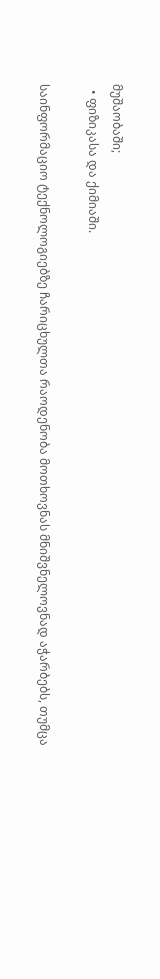მუშაობაში;
  • ფიზიკასა და ქიმიაში.

საინფორმაციო ტექნოლოგიებზე ჩარიცხულთა რაოდენობა მოთხოვნას მნიშვნელოვნად აჭარბებს, თუმცა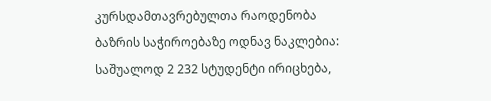კურსდამთავრებულთა რაოდენობა ბაზრის საჭიროებაზე ოდნავ ნაკლებია: საშუალოდ 2 232 სტუდენტი ირიცხება,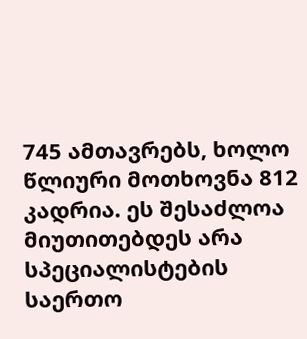745 ამთავრებს, ხოლო წლიური მოთხოვნა 812 კადრია. ეს შესაძლოა მიუთითებდეს არა სპეციალისტების საერთო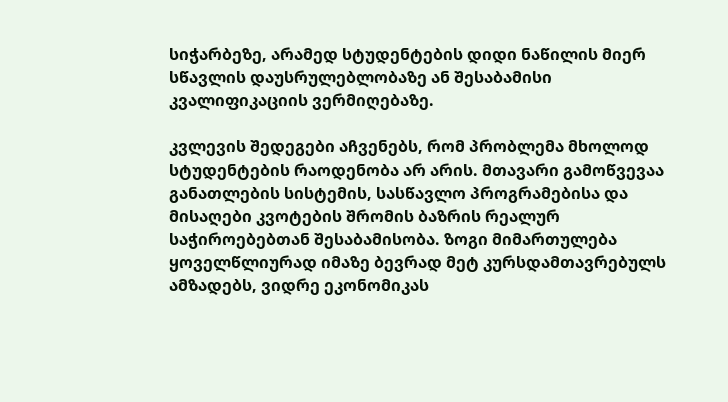სიჭარბეზე, არამედ სტუდენტების დიდი ნაწილის მიერ სწავლის დაუსრულებლობაზე ან შესაბამისი კვალიფიკაციის ვერმიღებაზე.

კვლევის შედეგები აჩვენებს, რომ პრობლემა მხოლოდ სტუდენტების რაოდენობა არ არის. მთავარი გამოწვევაა განათლების სისტემის, სასწავლო პროგრამებისა და მისაღები კვოტების შრომის ბაზრის რეალურ საჭიროებებთან შესაბამისობა. ზოგი მიმართულება ყოველწლიურად იმაზე ბევრად მეტ კურსდამთავრებულს ამზადებს, ვიდრე ეკონომიკას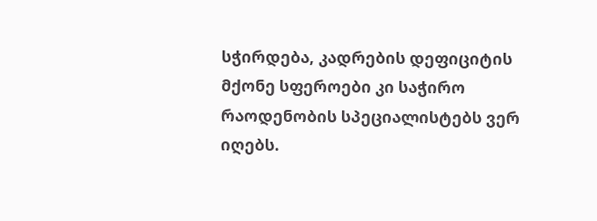სჭირდება, კადრების დეფიციტის მქონე სფეროები კი საჭირო რაოდენობის სპეციალისტებს ვერ იღებს.